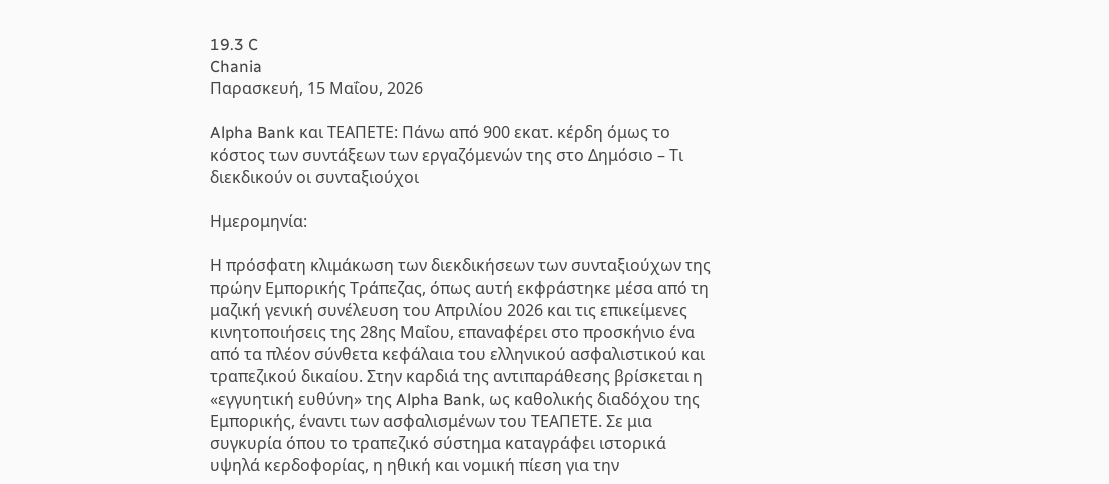19.3 C
Chania
Παρασκευή, 15 Μαΐου, 2026

Alpha Bank και ΤΕΑΠΕΤΕ: Πάνω από 900 εκατ. κέρδη όμως το κόστος των συντάξεων των εργαζόμενών της στο Δημόσιο – Τι διεκδικούν οι συνταξιούχοι

Ημερομηνία:

Η πρόσφατη κλιμάκωση των διεκδικήσεων των συνταξιούχων της πρώην Εμπορικής Τράπεζας, όπως αυτή εκφράστηκε μέσα από τη μαζική γενική συνέλευση του Απριλίου 2026 και τις επικείμενες κινητοποιήσεις της 28ης Μαΐου, επαναφέρει στο προσκήνιο ένα από τα πλέον σύνθετα κεφάλαια του ελληνικού ασφαλιστικού και τραπεζικού δικαίου. Στην καρδιά της αντιπαράθεσης βρίσκεται η «εγγυητική ευθύνη» της Alpha Bank, ως καθολικής διαδόχου της Εμπορικής, έναντι των ασφαλισμένων του ΤΕΑΠΕΤΕ. Σε μια συγκυρία όπου το τραπεζικό σύστημα καταγράφει ιστορικά υψηλά κερδοφορίας, η ηθική και νομική πίεση για την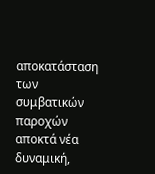αποκατάσταση των συμβατικών παροχών αποκτά νέα δυναμική,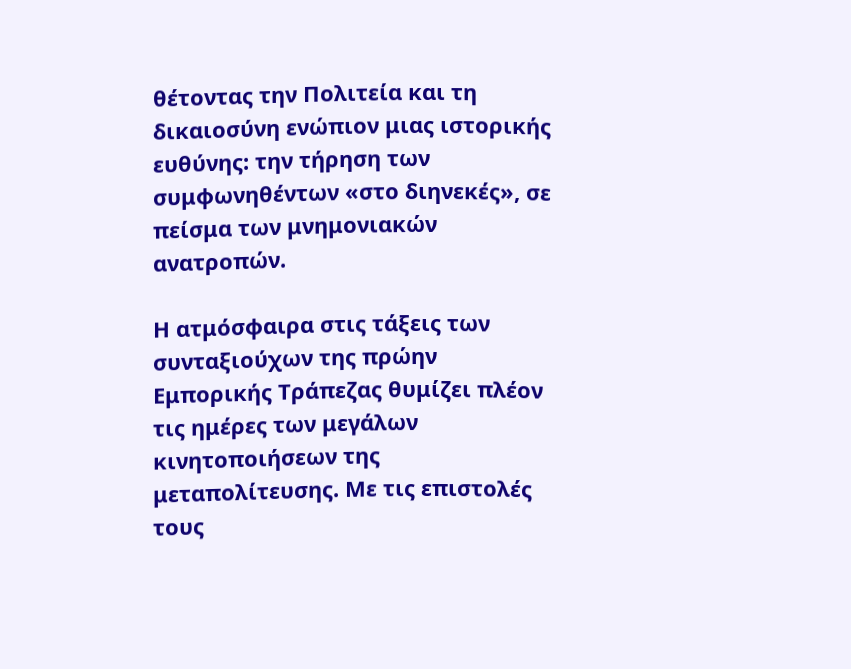θέτοντας την Πολιτεία και τη δικαιοσύνη ενώπιον μιας ιστορικής ευθύνης: την τήρηση των συμφωνηθέντων «στο διηνεκές», σε πείσμα των μνημονιακών ανατροπών.

Η ατμόσφαιρα στις τάξεις των συνταξιούχων της πρώην Εμπορικής Τράπεζας θυμίζει πλέον τις ημέρες των μεγάλων κινητοποιήσεων της μεταπολίτευσης. Με τις επιστολές τους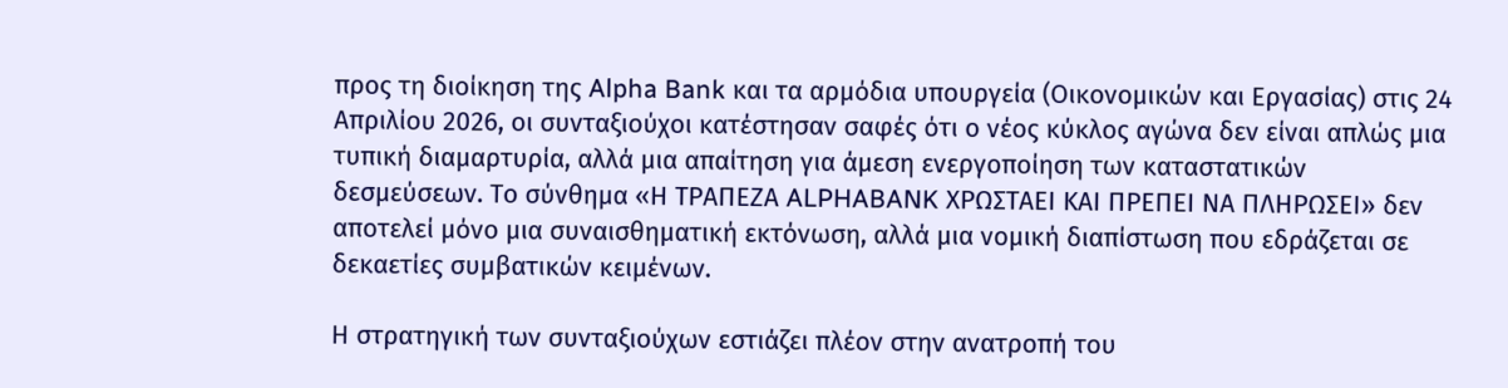προς τη διοίκηση της Alpha Bank και τα αρμόδια υπουργεία (Οικονομικών και Εργασίας) στις 24 Απριλίου 2026, οι συνταξιούχοι κατέστησαν σαφές ότι ο νέος κύκλος αγώνα δεν είναι απλώς μια τυπική διαμαρτυρία, αλλά μια απαίτηση για άμεση ενεργοποίηση των καταστατικών δεσμεύσεων. Το σύνθημα «Η ΤΡΑΠΕΖΑ ALPHABANK ΧΡΩΣΤΑΕΙ ΚΑΙ ΠΡΕΠΕΙ ΝΑ ΠΛΗΡΩΣΕΙ» δεν αποτελεί μόνο μια συναισθηματική εκτόνωση, αλλά μια νομική διαπίστωση που εδράζεται σε δεκαετίες συμβατικών κειμένων.

Η στρατηγική των συνταξιούχων εστιάζει πλέον στην ανατροπή του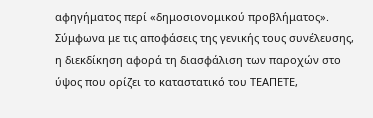αφηγήματος περί «δημοσιονομικού προβλήματος». Σύμφωνα με τις αποφάσεις της γενικής τους συνέλευσης, η διεκδίκηση αφορά τη διασφάλιση των παροχών στο ύψος που ορίζει το καταστατικό του ΤΕΑΠΕΤΕ,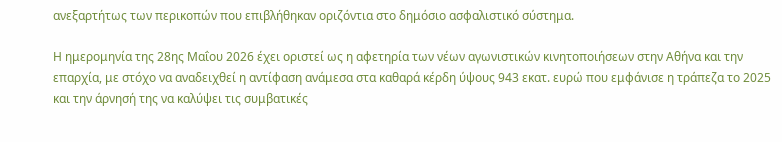ανεξαρτήτως των περικοπών που επιβλήθηκαν οριζόντια στο δημόσιο ασφαλιστικό σύστημα.

Η ημερομηνία της 28ης Μαΐου 2026 έχει οριστεί ως η αφετηρία των νέων αγωνιστικών κινητοποιήσεων στην Αθήνα και την επαρχία, με στόχο να αναδειχθεί η αντίφαση ανάμεσα στα καθαρά κέρδη ύψους 943 εκατ. ευρώ που εμφάνισε η τράπεζα το 2025 και την άρνησή της να καλύψει τις συμβατικές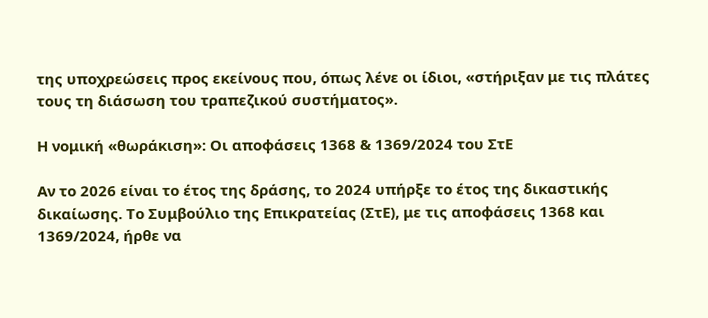της υποχρεώσεις προς εκείνους που, όπως λένε οι ίδιοι, «στήριξαν με τις πλάτες τους τη διάσωση του τραπεζικού συστήματος».

Η νομική «θωράκιση»: Οι αποφάσεις 1368 & 1369/2024 του ΣτΕ

Αν το 2026 είναι το έτος της δράσης, το 2024 υπήρξε το έτος της δικαστικής δικαίωσης. Το Συμβούλιο της Επικρατείας (ΣτΕ), με τις αποφάσεις 1368 και 1369/2024, ήρθε να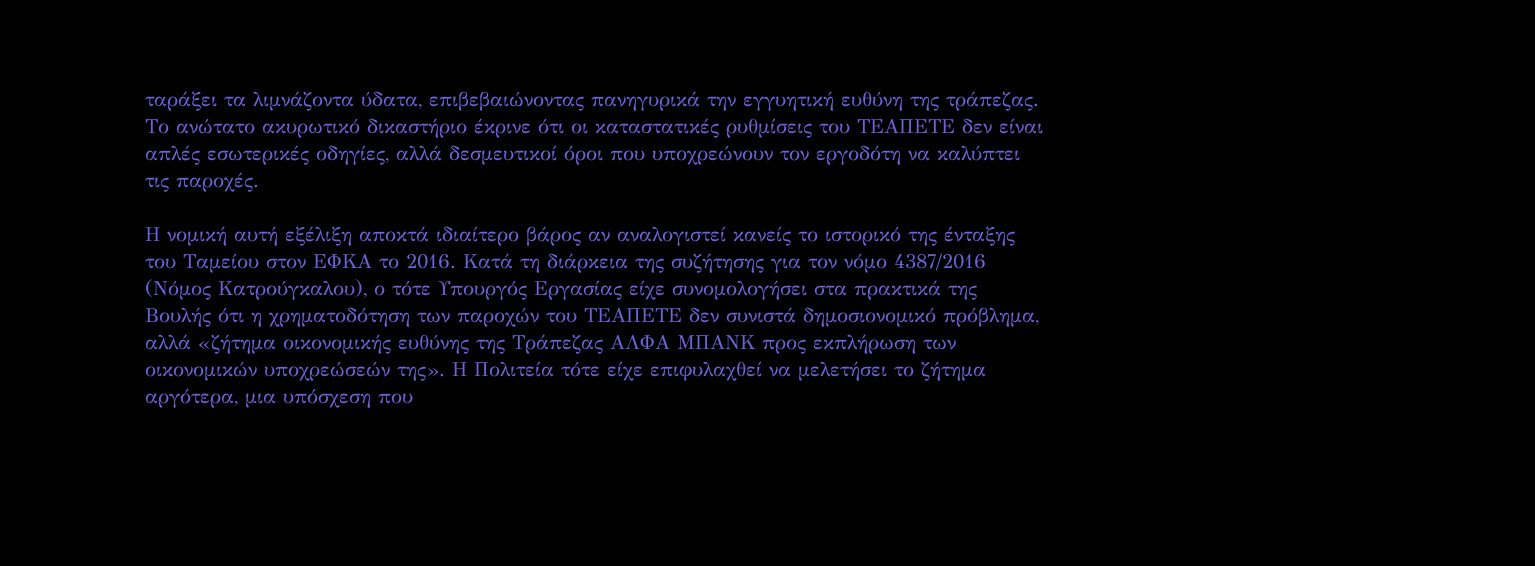ταράξει τα λιμνάζοντα ύδατα, επιβεβαιώνοντας πανηγυρικά την εγγυητική ευθύνη της τράπεζας. Το ανώτατο ακυρωτικό δικαστήριο έκρινε ότι οι καταστατικές ρυθμίσεις του ΤΕΑΠΕΤΕ δεν είναι απλές εσωτερικές οδηγίες, αλλά δεσμευτικοί όροι που υποχρεώνουν τον εργοδότη να καλύπτει τις παροχές.

Η νομική αυτή εξέλιξη αποκτά ιδιαίτερο βάρος αν αναλογιστεί κανείς το ιστορικό της ένταξης του Ταμείου στον ΕΦΚΑ το 2016. Κατά τη διάρκεια της συζήτησης για τον νόμο 4387/2016 (Νόμος Κατρούγκαλου), ο τότε Υπουργός Εργασίας είχε συνομολογήσει στα πρακτικά της Βουλής ότι η χρηματοδότηση των παροχών του ΤΕΑΠΕΤΕ δεν συνιστά δημοσιονομικό πρόβλημα, αλλά «ζήτημα οικονομικής ευθύνης της Τράπεζας ΑΛΦΑ ΜΠΑΝΚ προς εκπλήρωση των οικονομικών υποχρεώσεών της». Η Πολιτεία τότε είχε επιφυλαχθεί να μελετήσει το ζήτημα αργότερα, μια υπόσχεση που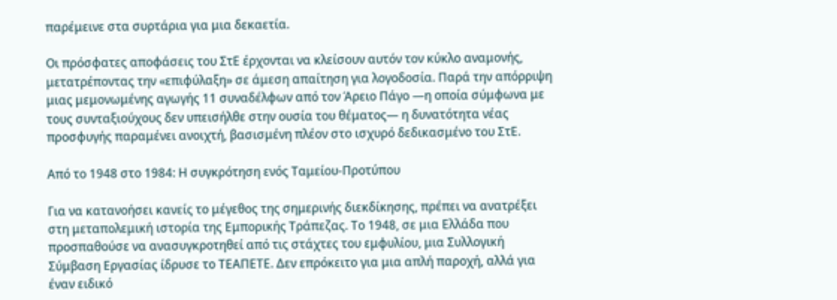παρέμεινε στα συρτάρια για μια δεκαετία.

Οι πρόσφατες αποφάσεις του ΣτΕ έρχονται να κλείσουν αυτόν τον κύκλο αναμονής, μετατρέποντας την «επιφύλαξη» σε άμεση απαίτηση για λογοδοσία. Παρά την απόρριψη μιας μεμονωμένης αγωγής 11 συναδέλφων από τον Άρειο Πάγο —η οποία σύμφωνα με τους συνταξιούχους δεν υπεισήλθε στην ουσία του θέματος— η δυνατότητα νέας προσφυγής παραμένει ανοιχτή, βασισμένη πλέον στο ισχυρό δεδικασμένο του ΣτΕ.

Από το 1948 στο 1984: Η συγκρότηση ενός Ταμείου-Προτύπου

Για να κατανοήσει κανείς το μέγεθος της σημερινής διεκδίκησης, πρέπει να ανατρέξει στη μεταπολεμική ιστορία της Εμπορικής Τράπεζας. Το 1948, σε μια Ελλάδα που προσπαθούσε να ανασυγκροτηθεί από τις στάχτες του εμφυλίου, μια Συλλογική Σύμβαση Εργασίας ίδρυσε το ΤΕΑΠΕΤΕ. Δεν επρόκειτο για μια απλή παροχή, αλλά για έναν ειδικό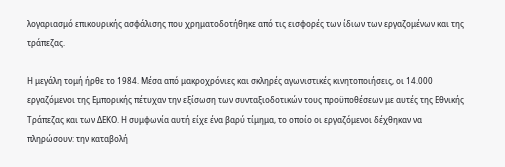λογαριασμό επικουρικής ασφάλισης που χρηματοδοτήθηκε από τις εισφορές των ίδιων των εργαζομένων και της τράπεζας.

Η μεγάλη τομή ήρθε το 1984. Μέσα από μακροχρόνιες και σκληρές αγωνιστικές κινητοποιήσεις, οι 14.000 εργαζόμενοι της Εμπορικής πέτυχαν την εξίσωση των συνταξιοδοτικών τους προϋποθέσεων με αυτές της Εθνικής Τράπεζας και των ΔΕΚΟ. Η συμφωνία αυτή είχε ένα βαρύ τίμημα, το οποίο οι εργαζόμενοι δέχθηκαν να πληρώσουν: την καταβολή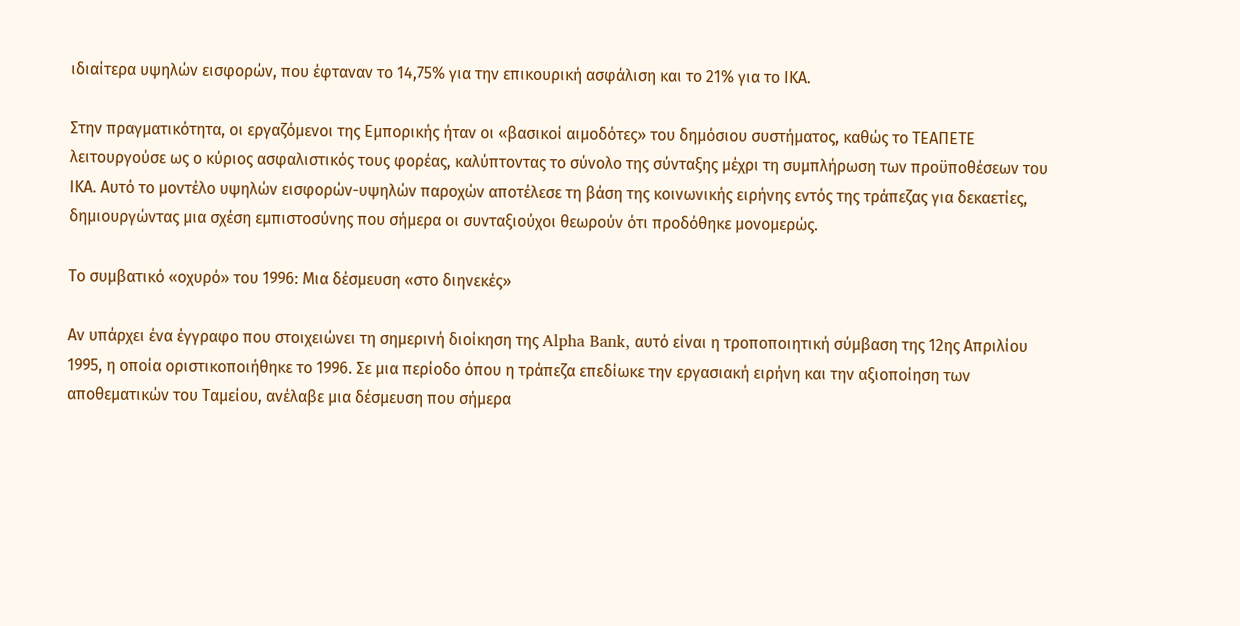ιδιαίτερα υψηλών εισφορών, που έφταναν το 14,75% για την επικουρική ασφάλιση και το 21% για το ΙΚΑ.

Στην πραγματικότητα, οι εργαζόμενοι της Εμπορικής ήταν οι «βασικοί αιμοδότες» του δημόσιου συστήματος, καθώς το ΤΕΑΠΕΤΕ λειτουργούσε ως ο κύριος ασφαλιστικός τους φορέας, καλύπτοντας το σύνολο της σύνταξης μέχρι τη συμπλήρωση των προϋποθέσεων του ΙΚΑ. Αυτό το μοντέλο υψηλών εισφορών-υψηλών παροχών αποτέλεσε τη βάση της κοινωνικής ειρήνης εντός της τράπεζας για δεκαετίες, δημιουργώντας μια σχέση εμπιστοσύνης που σήμερα οι συνταξιούχοι θεωρούν ότι προδόθηκε μονομερώς.

Το συμβατικό «οχυρό» του 1996: Μια δέσμευση «στο διηνεκές»

Αν υπάρχει ένα έγγραφο που στοιχειώνει τη σημερινή διοίκηση της Alpha Bank, αυτό είναι η τροποποιητική σύμβαση της 12ης Απριλίου 1995, η οποία οριστικοποιήθηκε το 1996. Σε μια περίοδο όπου η τράπεζα επεδίωκε την εργασιακή ειρήνη και την αξιοποίηση των αποθεματικών του Ταμείου, ανέλαβε μια δέσμευση που σήμερα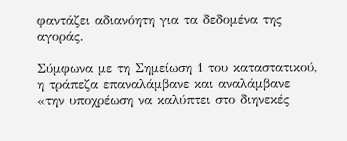φαντάζει αδιανόητη για τα δεδομένα της αγοράς.

Σύμφωνα με τη Σημείωση 1 του καταστατικού, η τράπεζα επαναλάμβανε και αναλάμβανε «την υποχρέωση να καλύπτει στο διηνεκές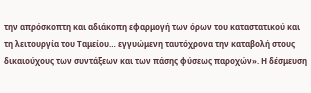την απρόσκοπτη και αδιάκοπη εφαρμογή των όρων του καταστατικού και τη λειτουργία του Ταμείου… εγγυώμενη ταυτόχρονα την καταβολή στους δικαιούχους των συντάξεων και των πάσης φύσεως παροχών». Η δέσμευση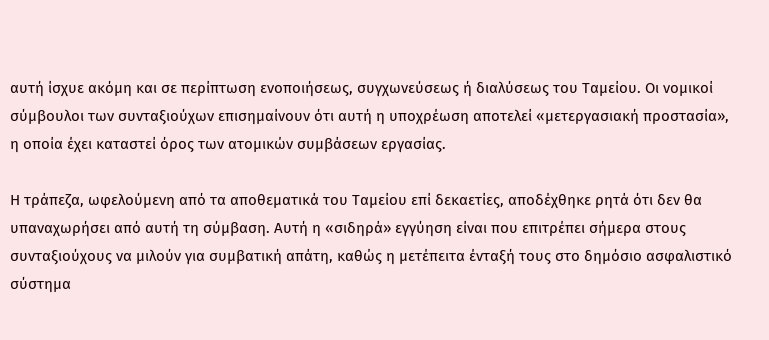αυτή ίσχυε ακόμη και σε περίπτωση ενοποιήσεως, συγχωνεύσεως ή διαλύσεως του Ταμείου. Οι νομικοί σύμβουλοι των συνταξιούχων επισημαίνουν ότι αυτή η υποχρέωση αποτελεί «μετεργασιακή προστασία», η οποία έχει καταστεί όρος των ατομικών συμβάσεων εργασίας.

Η τράπεζα, ωφελούμενη από τα αποθεματικά του Ταμείου επί δεκαετίες, αποδέχθηκε ρητά ότι δεν θα υπαναχωρήσει από αυτή τη σύμβαση. Αυτή η «σιδηρά» εγγύηση είναι που επιτρέπει σήμερα στους συνταξιούχους να μιλούν για συμβατική απάτη, καθώς η μετέπειτα ένταξή τους στο δημόσιο ασφαλιστικό σύστημα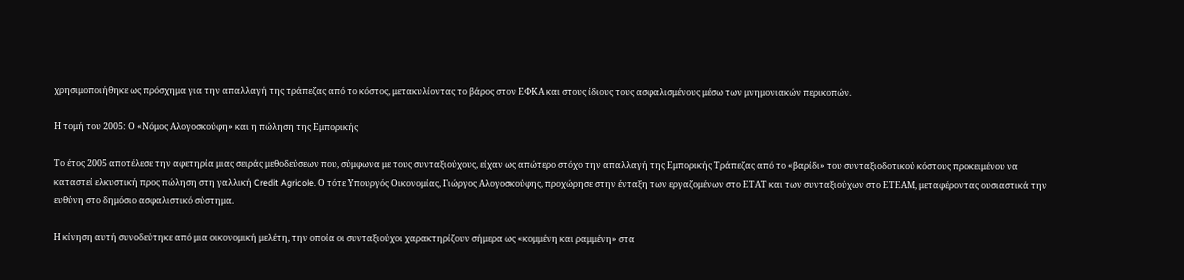χρησιμοποιήθηκε ως πρόσχημα για την απαλλαγή της τράπεζας από το κόστος, μετακυλίοντας το βάρος στον ΕΦΚΑ και στους ίδιους τους ασφαλισμένους μέσω των μνημονιακών περικοπών.

Η τομή του 2005: Ο «Νόμος Αλογοσκούφη» και η πώληση της Εμπορικής

Το έτος 2005 αποτέλεσε την αφετηρία μιας σειράς μεθοδεύσεων που, σύμφωνα με τους συνταξιούχους, είχαν ως απώτερο στόχο την απαλλαγή της Εμπορικής Τράπεζας από το «βαρίδι» του συνταξιοδοτικού κόστους προκειμένου να καταστεί ελκυστική προς πώληση στη γαλλική Credit Agricole. Ο τότε Υπουργός Οικονομίας, Γιώργος Αλογοσκούφης, προχώρησε στην ένταξη των εργαζομένων στο ΕΤΑΤ και των συνταξιούχων στο ΕΤΕΑΜ, μεταφέροντας ουσιαστικά την ευθύνη στο δημόσιο ασφαλιστικό σύστημα.

Η κίνηση αυτή συνοδεύτηκε από μια οικονομική μελέτη, την οποία οι συνταξιούχοι χαρακτηρίζουν σήμερα ως «κομμένη και ραμμένη» στα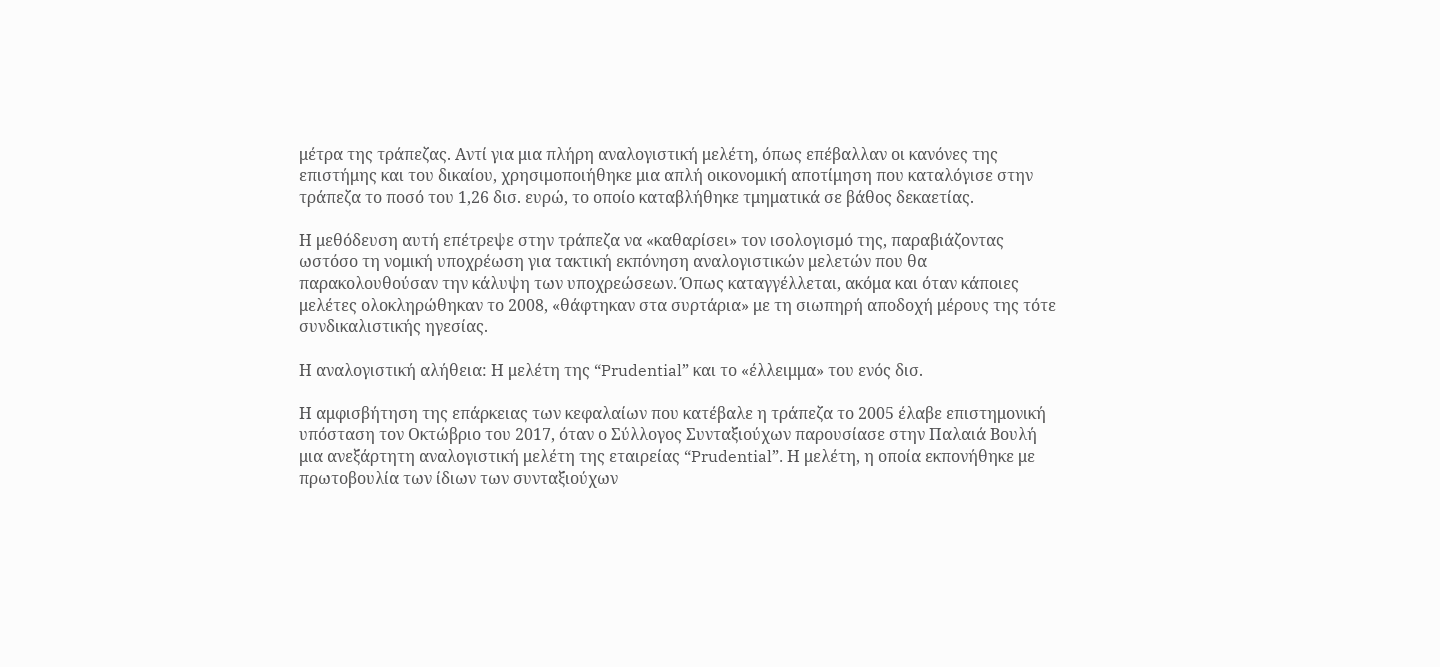μέτρα της τράπεζας. Αντί για μια πλήρη αναλογιστική μελέτη, όπως επέβαλλαν οι κανόνες της επιστήμης και του δικαίου, χρησιμοποιήθηκε μια απλή οικονομική αποτίμηση που καταλόγισε στην τράπεζα το ποσό του 1,26 δισ. ευρώ, το οποίο καταβλήθηκε τμηματικά σε βάθος δεκαετίας.

Η μεθόδευση αυτή επέτρεψε στην τράπεζα να «καθαρίσει» τον ισολογισμό της, παραβιάζοντας ωστόσο τη νομική υποχρέωση για τακτική εκπόνηση αναλογιστικών μελετών που θα παρακολουθούσαν την κάλυψη των υποχρεώσεων. Όπως καταγγέλλεται, ακόμα και όταν κάποιες μελέτες ολοκληρώθηκαν το 2008, «θάφτηκαν στα συρτάρια» με τη σιωπηρή αποδοχή μέρους της τότε συνδικαλιστικής ηγεσίας.

Η αναλογιστική αλήθεια: Η μελέτη της “Prudential” και το «έλλειμμα» του ενός δισ.

Η αμφισβήτηση της επάρκειας των κεφαλαίων που κατέβαλε η τράπεζα το 2005 έλαβε επιστημονική υπόσταση τον Οκτώβριο του 2017, όταν ο Σύλλογος Συνταξιούχων παρουσίασε στην Παλαιά Βουλή μια ανεξάρτητη αναλογιστική μελέτη της εταιρείας “Prudential”. Η μελέτη, η οποία εκπονήθηκε με πρωτοβουλία των ίδιων των συνταξιούχων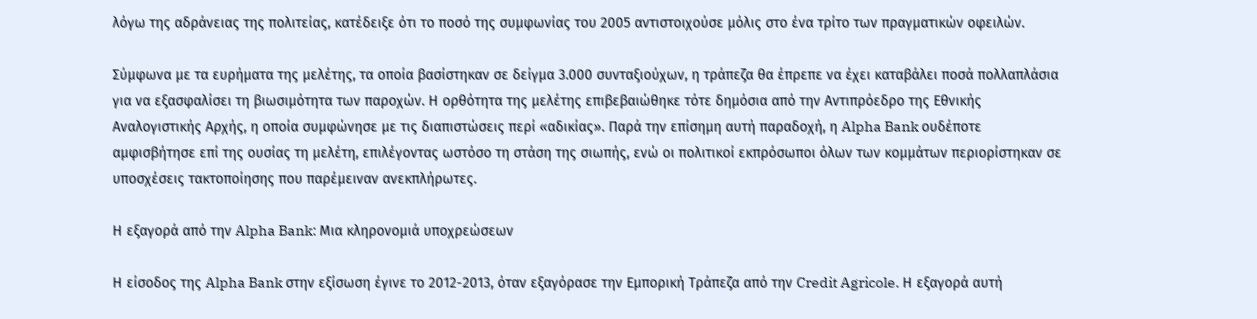λόγω της αδράνειας της πολιτείας, κατέδειξε ότι το ποσό της συμφωνίας του 2005 αντιστοιχούσε μόλις στο ένα τρίτο των πραγματικών οφειλών.

Σύμφωνα με τα ευρήματα της μελέτης, τα οποία βασίστηκαν σε δείγμα 3.000 συνταξιούχων, η τράπεζα θα έπρεπε να έχει καταβάλει ποσά πολλαπλάσια για να εξασφαλίσει τη βιωσιμότητα των παροχών. Η ορθότητα της μελέτης επιβεβαιώθηκε τότε δημόσια από την Αντιπρόεδρο της Εθνικής Αναλογιστικής Αρχής, η οποία συμφώνησε με τις διαπιστώσεις περί «αδικίας». Παρά την επίσημη αυτή παραδοχή, η Alpha Bank ουδέποτε αμφισβήτησε επί της ουσίας τη μελέτη, επιλέγοντας ωστόσο τη στάση της σιωπής, ενώ οι πολιτικοί εκπρόσωποι όλων των κομμάτων περιορίστηκαν σε υποσχέσεις τακτοποίησης που παρέμειναν ανεκπλήρωτες.

Η εξαγορά από την Alpha Bank: Μια κληρονομιά υποχρεώσεων

Η είσοδος της Alpha Bank στην εξίσωση έγινε το 2012-2013, όταν εξαγόρασε την Εμπορική Τράπεζα από την Credit Agricole. Η εξαγορά αυτή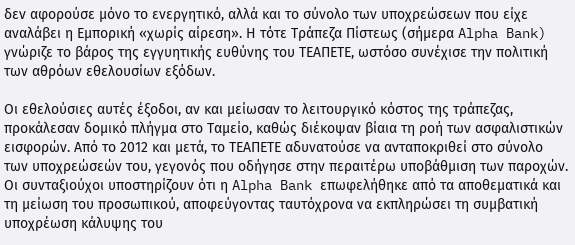δεν αφορούσε μόνο το ενεργητικό, αλλά και το σύνολο των υποχρεώσεων που είχε αναλάβει η Εμπορική «χωρίς αίρεση». Η τότε Τράπεζα Πίστεως (σήμερα Alpha Bank) γνώριζε το βάρος της εγγυητικής ευθύνης του ΤΕΑΠΕΤΕ, ωστόσο συνέχισε την πολιτική των αθρόων εθελουσίων εξόδων.

Οι εθελούσιες αυτές έξοδοι, αν και μείωσαν το λειτουργικό κόστος της τράπεζας, προκάλεσαν δομικό πλήγμα στο Ταμείο, καθώς διέκοψαν βίαια τη ροή των ασφαλιστικών εισφορών. Από το 2012 και μετά, το ΤΕΑΠΕΤΕ αδυνατούσε να ανταποκριθεί στο σύνολο των υποχρεώσεών του, γεγονός που οδήγησε στην περαιτέρω υποβάθμιση των παροχών. Οι συνταξιούχοι υποστηρίζουν ότι η Alpha Bank επωφελήθηκε από τα αποθεματικά και τη μείωση του προσωπικού, αποφεύγοντας ταυτόχρονα να εκπληρώσει τη συμβατική υποχρέωση κάλυψης του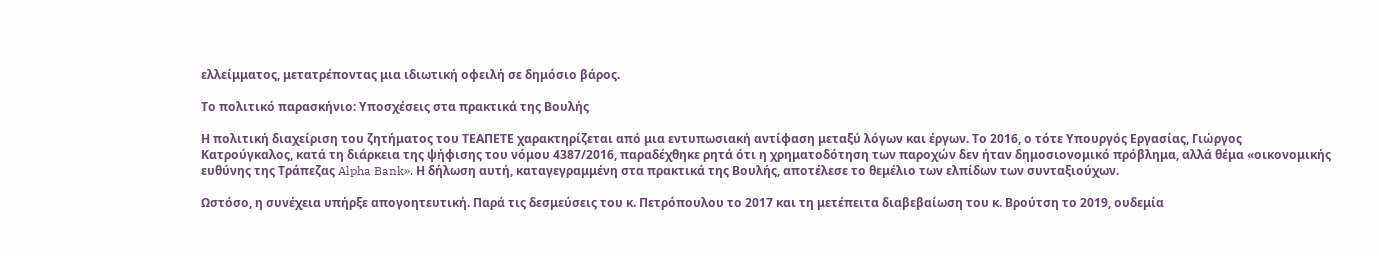ελλείμματος, μετατρέποντας μια ιδιωτική οφειλή σε δημόσιο βάρος.

Το πολιτικό παρασκήνιο: Υποσχέσεις στα πρακτικά της Βουλής

Η πολιτική διαχείριση του ζητήματος του ΤΕΑΠΕΤΕ χαρακτηρίζεται από μια εντυπωσιακή αντίφαση μεταξύ λόγων και έργων. Το 2016, ο τότε Υπουργός Εργασίας, Γιώργος Κατρούγκαλος, κατά τη διάρκεια της ψήφισης του νόμου 4387/2016, παραδέχθηκε ρητά ότι η χρηματοδότηση των παροχών δεν ήταν δημοσιονομικό πρόβλημα, αλλά θέμα «οικονομικής ευθύνης της Τράπεζας Alpha Bank». Η δήλωση αυτή, καταγεγραμμένη στα πρακτικά της Βουλής, αποτέλεσε το θεμέλιο των ελπίδων των συνταξιούχων.

Ωστόσο, η συνέχεια υπήρξε απογοητευτική. Παρά τις δεσμεύσεις του κ. Πετρόπουλου το 2017 και τη μετέπειτα διαβεβαίωση του κ. Βρούτση το 2019, ουδεμία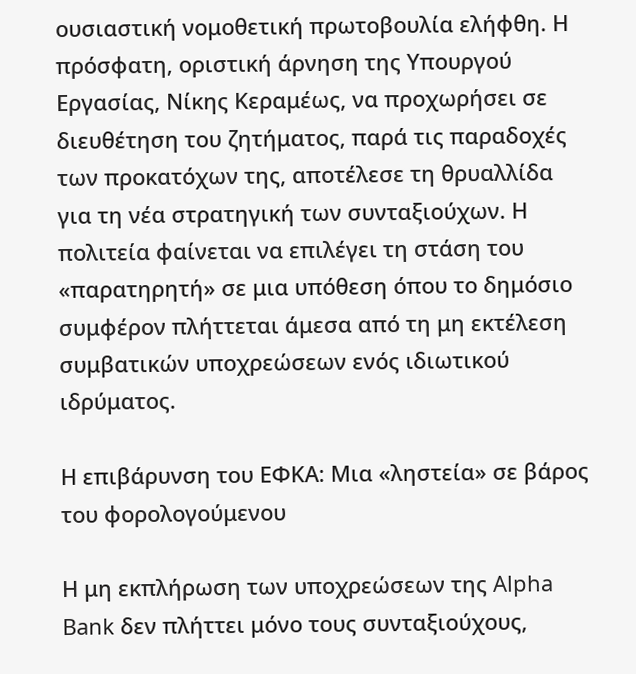ουσιαστική νομοθετική πρωτοβουλία ελήφθη. Η πρόσφατη, οριστική άρνηση της Υπουργού Εργασίας, Νίκης Κεραμέως, να προχωρήσει σε διευθέτηση του ζητήματος, παρά τις παραδοχές των προκατόχων της, αποτέλεσε τη θρυαλλίδα για τη νέα στρατηγική των συνταξιούχων. Η πολιτεία φαίνεται να επιλέγει τη στάση του «παρατηρητή» σε μια υπόθεση όπου το δημόσιο συμφέρον πλήττεται άμεσα από τη μη εκτέλεση συμβατικών υποχρεώσεων ενός ιδιωτικού ιδρύματος.

Η επιβάρυνση του ΕΦΚΑ: Μια «ληστεία» σε βάρος του φορολογούμενου

Η μη εκπλήρωση των υποχρεώσεων της Alpha Bank δεν πλήττει μόνο τους συνταξιούχους,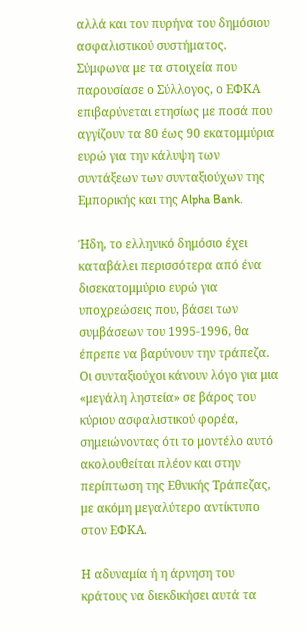αλλά και τον πυρήνα του δημόσιου ασφαλιστικού συστήματος. Σύμφωνα με τα στοιχεία που παρουσίασε ο Σύλλογος, ο ΕΦΚΑ επιβαρύνεται ετησίως με ποσά που αγγίζουν τα 80 έως 90 εκατομμύρια ευρώ για την κάλυψη των συντάξεων των συνταξιούχων της Εμπορικής και της Alpha Bank.

Ήδη, το ελληνικό δημόσιο έχει καταβάλει περισσότερα από ένα δισεκατομμύριο ευρώ για υποχρεώσεις που, βάσει των συμβάσεων του 1995-1996, θα έπρεπε να βαρύνουν την τράπεζα. Οι συνταξιούχοι κάνουν λόγο για μια «μεγάλη ληστεία» σε βάρος του κύριου ασφαλιστικού φορέα, σημειώνοντας ότι το μοντέλο αυτό ακολουθείται πλέον και στην περίπτωση της Εθνικής Τράπεζας, με ακόμη μεγαλύτερο αντίκτυπο στον ΕΦΚΑ.

Η αδυναμία ή η άρνηση του κράτους να διεκδικήσει αυτά τα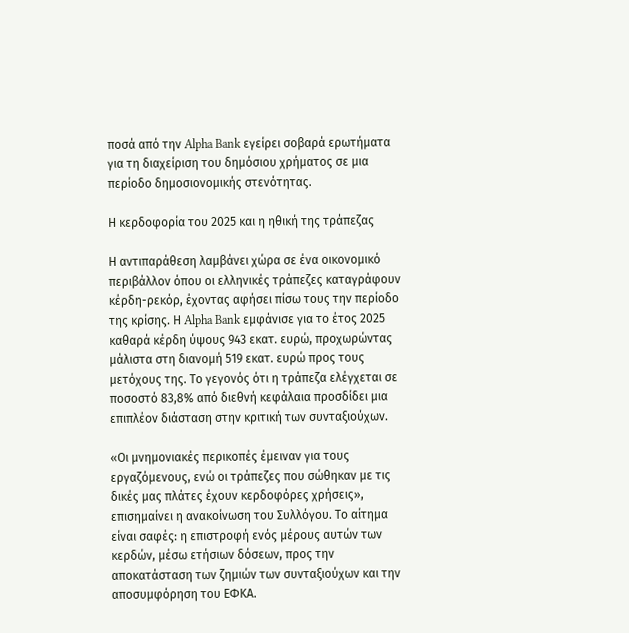ποσά από την Alpha Bank εγείρει σοβαρά ερωτήματα για τη διαχείριση του δημόσιου χρήματος σε μια περίοδο δημοσιονομικής στενότητας.

Η κερδοφορία του 2025 και η ηθική της τράπεζας

Η αντιπαράθεση λαμβάνει χώρα σε ένα οικονομικό περιβάλλον όπου οι ελληνικές τράπεζες καταγράφουν κέρδη-ρεκόρ, έχοντας αφήσει πίσω τους την περίοδο της κρίσης. Η Alpha Bank εμφάνισε για το έτος 2025 καθαρά κέρδη ύψους 943 εκατ. ευρώ, προχωρώντας μάλιστα στη διανομή 519 εκατ. ευρώ προς τους μετόχους της. Το γεγονός ότι η τράπεζα ελέγχεται σε ποσοστό 83,8% από διεθνή κεφάλαια προσδίδει μια επιπλέον διάσταση στην κριτική των συνταξιούχων.

«Οι μνημονιακές περικοπές έμειναν για τους εργαζόμενους, ενώ οι τράπεζες που σώθηκαν με τις δικές μας πλάτες έχουν κερδοφόρες χρήσεις», επισημαίνει η ανακοίνωση του Συλλόγου. Το αίτημα είναι σαφές: η επιστροφή ενός μέρους αυτών των κερδών, μέσω ετήσιων δόσεων, προς την αποκατάσταση των ζημιών των συνταξιούχων και την αποσυμφόρηση του ΕΦΚΑ.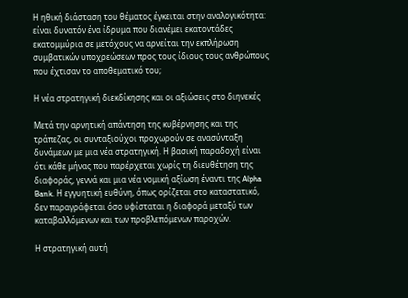Η ηθική διάσταση του θέματος έγκειται στην αναλογικότητα: είναι δυνατόν ένα ίδρυμα που διανέμει εκατοντάδες εκατομμύρια σε μετόχους να αρνείται την εκπλήρωση συμβατικών υποχρεώσεων προς τους ίδιους τους ανθρώπους που έχτισαν το αποθεματικό του;

Η νέα στρατηγική διεκδίκησης και οι αξιώσεις στο διηνεκές

Μετά την αρνητική απάντηση της κυβέρνησης και της τράπεζας, οι συνταξιούχοι προχωρούν σε ανασύνταξη δυνάμεων με μια νέα στρατηγική. Η βασική παραδοχή είναι ότι κάθε μήνας που παρέρχεται χωρίς τη διευθέτηση της διαφοράς, γεννά και μια νέα νομική αξίωση έναντι της Alpha Bank. Η εγγυητική ευθύνη, όπως ορίζεται στο καταστατικό, δεν παραγράφεται όσο υφίσταται η διαφορά μεταξύ των καταβαλλόμενων και των προβλεπόμενων παροχών.

Η στρατηγική αυτή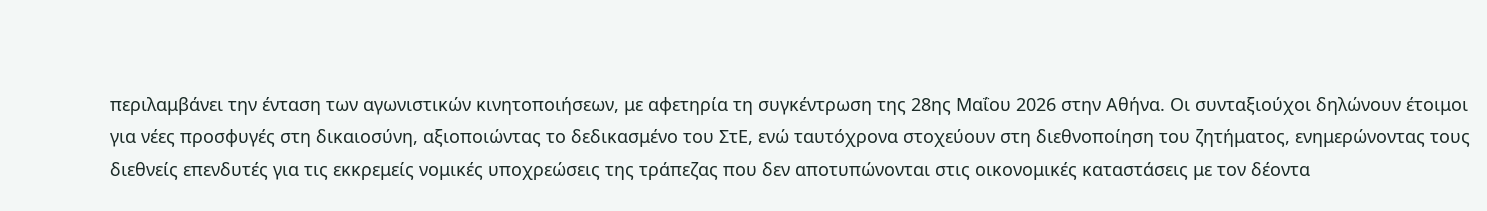περιλαμβάνει την ένταση των αγωνιστικών κινητοποιήσεων, με αφετηρία τη συγκέντρωση της 28ης Μαΐου 2026 στην Αθήνα. Οι συνταξιούχοι δηλώνουν έτοιμοι για νέες προσφυγές στη δικαιοσύνη, αξιοποιώντας το δεδικασμένο του ΣτΕ, ενώ ταυτόχρονα στοχεύουν στη διεθνοποίηση του ζητήματος, ενημερώνοντας τους διεθνείς επενδυτές για τις εκκρεμείς νομικές υποχρεώσεις της τράπεζας που δεν αποτυπώνονται στις οικονομικές καταστάσεις με τον δέοντα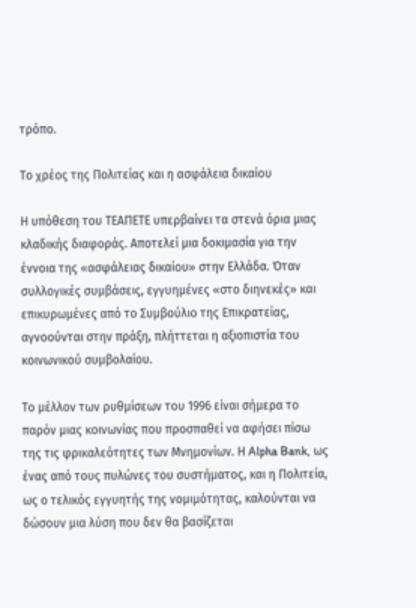τρόπο.

Το χρέος της Πολιτείας και η ασφάλεια δικαίου

Η υπόθεση του ΤΕΑΠΕΤΕ υπερβαίνει τα στενά όρια μιας κλαδικής διαφοράς. Αποτελεί μια δοκιμασία για την έννοια της «ασφάλειας δικαίου» στην Ελλάδα. Όταν συλλογικές συμβάσεις, εγγυημένες «στο διηνεκές» και επικυρωμένες από το Συμβούλιο της Επικρατείας, αγνοούνται στην πράξη, πλήττεται η αξιοπιστία του κοινωνικού συμβολαίου.

Το μέλλον των ρυθμίσεων του 1996 είναι σήμερα το παρόν μιας κοινωνίας που προσπαθεί να αφήσει πίσω της τις φρικαλεότητες των Μνημονίων. Η Alpha Bank, ως ένας από τους πυλώνες του συστήματος, και η Πολιτεία, ως ο τελικός εγγυητής της νομιμότητας, καλούνται να δώσουν μια λύση που δεν θα βασίζεται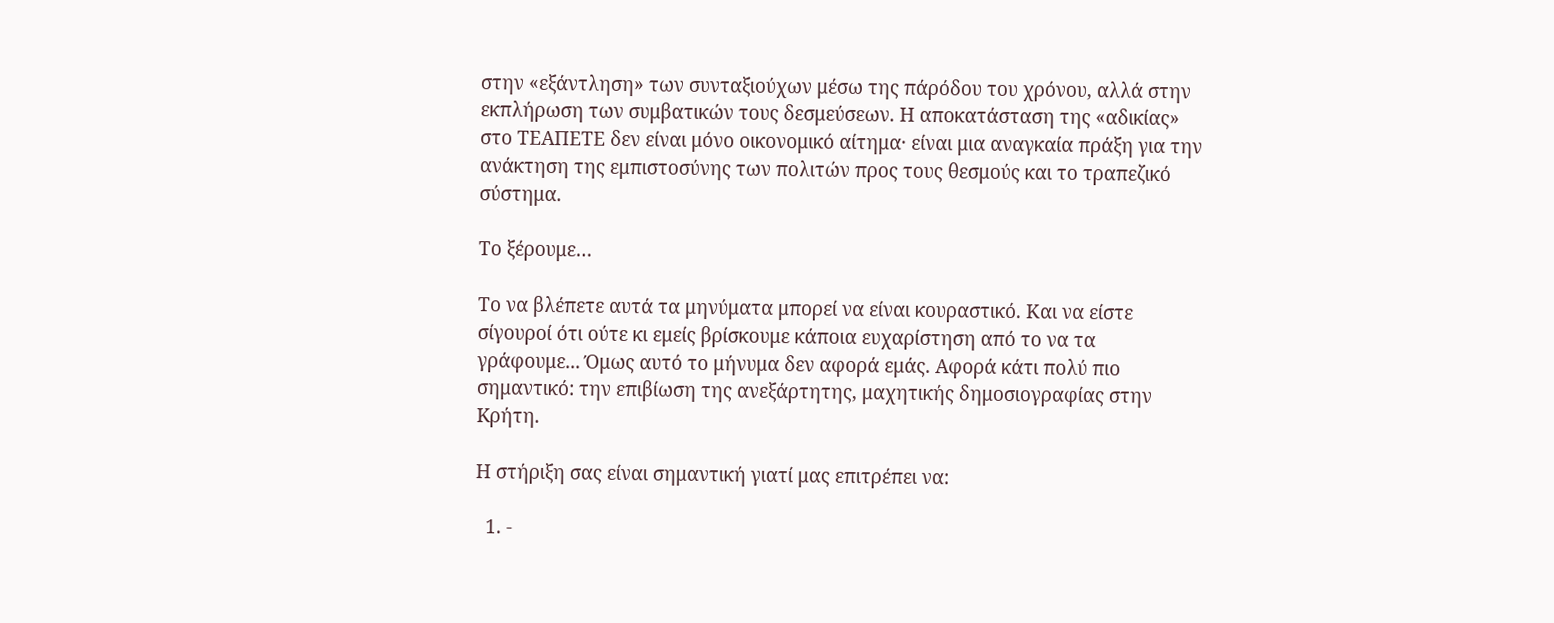στην «εξάντληση» των συνταξιούχων μέσω της πάρόδου του χρόνου, αλλά στην εκπλήρωση των συμβατικών τους δεσμεύσεων. Η αποκατάσταση της «αδικίας» στο ΤΕΑΠΕΤΕ δεν είναι μόνο οικονομικό αίτημα· είναι μια αναγκαία πράξη για την ανάκτηση της εμπιστοσύνης των πολιτών προς τους θεσμούς και το τραπεζικό σύστημα.

Το ξέρουμε…

Το να βλέπετε αυτά τα μηνύματα μπορεί να είναι κουραστικό. Και να είστε σίγουροί ότι ούτε κι εμείς βρίσκουμε κάποια ευχαρίστηση από το να τα γράφουμε... Όμως αυτό το μήνυμα δεν αφορά εμάς. Αφορά κάτι πολύ πιο σημαντικό: την επιβίωση της ανεξάρτητης, μαχητικής δημοσιογραφίας στην Kρήτη.

Η στήριξη σας είναι σημαντική γιατί μας επιτρέπει να:

  1. -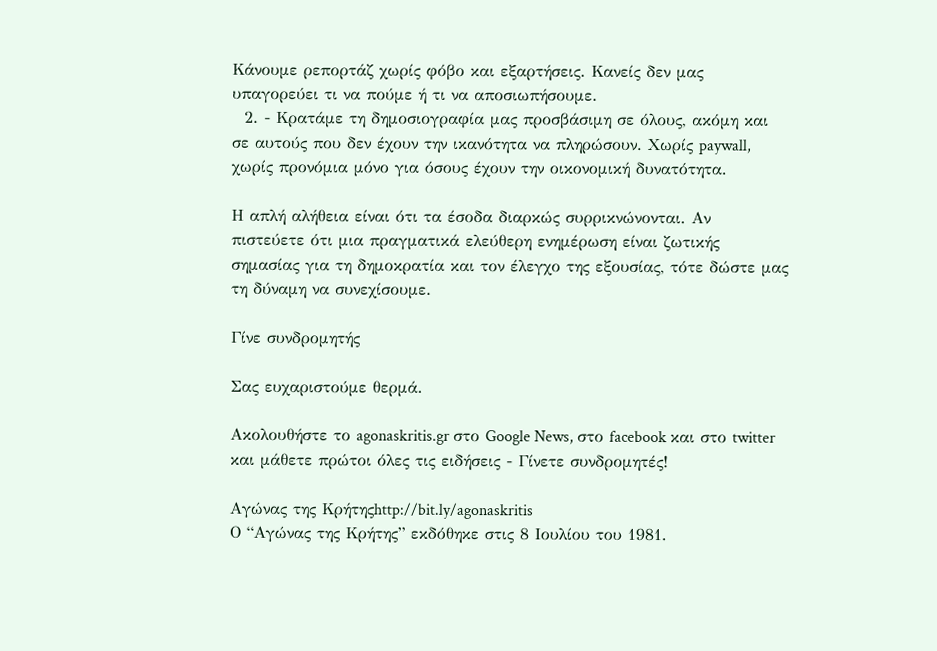Κάνουμε ρεπορτάζ χωρίς φόβο και εξαρτήσεις. Κανείς δεν μας υπαγορεύει τι να πούμε ή τι να αποσιωπήσουμε.
  2. - Κρατάμε τη δημοσιογραφία μας προσβάσιμη σε όλους, ακόμη και σε αυτούς που δεν έχουν την ικανότητα να πληρώσουν. Χωρίς paywall, χωρίς προνόμια μόνο για όσους έχουν την οικονομική δυνατότητα.

Η απλή αλήθεια είναι ότι τα έσοδα διαρκώς συρρικνώνονται. Αν πιστεύετε ότι μια πραγματικά ελεύθερη ενημέρωση είναι ζωτικής σημασίας για τη δημοκρατία και τον έλεγχο της εξουσίας, τότε δώστε μας τη δύναμη να συνεχίσουμε.

Γίνε συνδρομητής

Σας ευχαριστούμε θερμά.

Ακολουθήστε το agonaskritis.gr στο Google News, στο facebook και στο twitter και μάθετε πρώτοι όλες τις ειδήσεις - Γίνετε συνδρομητές!

Αγώνας της Κρήτηςhttp://bit.ly/agonaskritis
Ο “Αγώνας της Κρήτης” εκδόθηκε στις 8 Ιουλίου του 1981.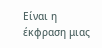Είναι η έκφραση μιας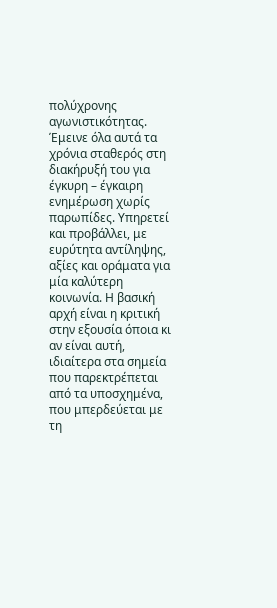πολύχρονης αγωνιστικότητας. Έμεινε όλα αυτά τα χρόνια σταθερός στη διακήρυξή του για έγκυρη – έγκαιρη ενημέρωση χωρίς παρωπίδες. Υπηρετεί και προβάλλει, με ευρύτητα αντίληψης, αξίες και οράματα για μία καλύτερη κοινωνία. Η βασική αρχή είναι η κριτική στην εξουσία όποια κι αν είναι αυτή, ιδιαίτερα στα σημεία που παρεκτρέπεται από τα υποσχημένα, που μπερδεύεται με τη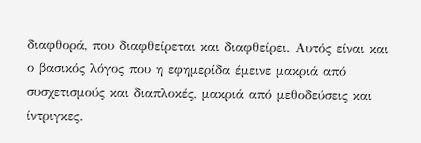διαφθορά, που διαφθείρεται και διαφθείρει. Αυτός είναι και ο βασικός λόγος που η εφημερίδα έμεινε μακριά από συσχετισμούς και διαπλοκές, μακριά από μεθοδεύσεις και ίντριγκες.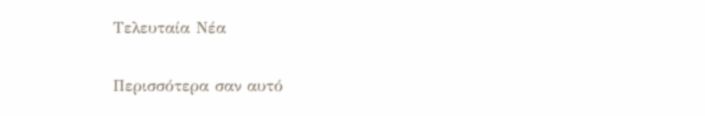Τελευταία Νέα

Περισσότερα σαν αυτό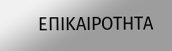ΕΠΙΚΑΙΡΟΤΗΤΑ